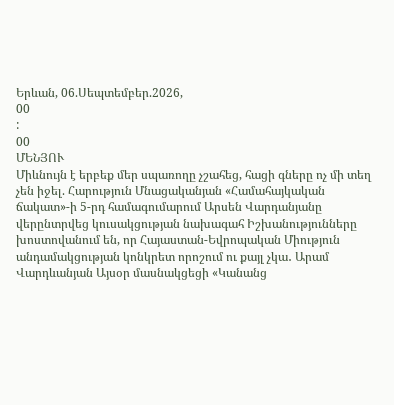Երևան, 06.Սեպտեմբեր.2026,
00
:
00
ՄԵՆՅՈՒ
Միևնույն է երբեք մեր սպառողը չշահեց, հացի գները ոչ մի տեղ չեն իջել. Հարություն Մնացականյան «Համահայկական ճակատ»-ի 5-րդ համագումարում Արսեն Վարդանյանը վերընտրվեց կուսակցության նախագահ Իշխանությունները խոստովանում են, որ Հայաստան-Եվրոպական Միություն անդամակցության կոնկրետ որոշում ու քայլ չկա․ Արամ Վարդևանյան Այսօր մասնակցեցի «Կանանց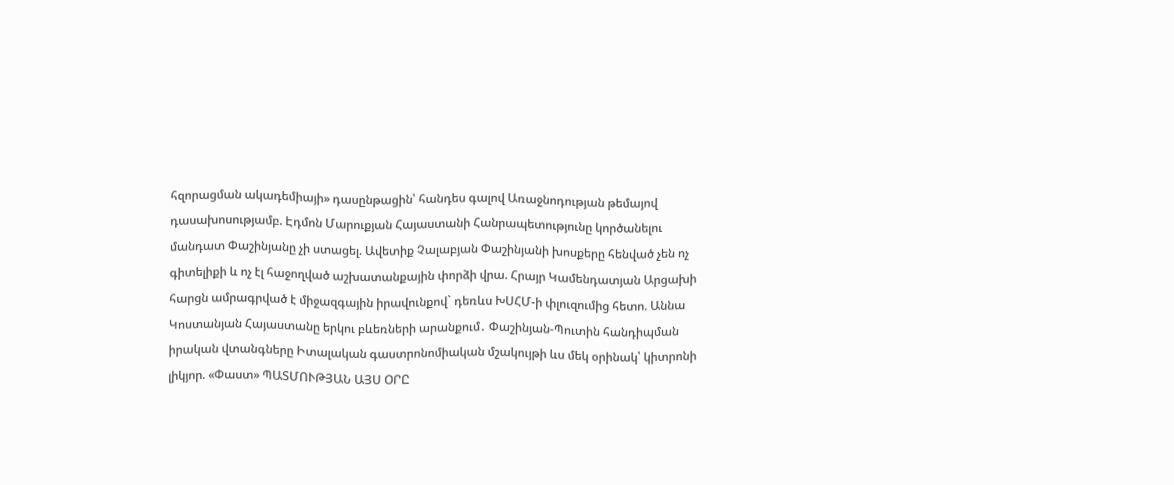հզորացման ակադեմիայի» դասընթացին՝ հանդես գալով Առաջնոդության թեմայով դասախոսությամբ. Էդմոն Մարուքյան Հայաստանի Հանրապետությունը կործանելու մանդատ Փաշինյանը չի ստացել. Ավետիք Չալաբյան Փաշինյանի խոսքերը հենված չեն ոչ գիտելիքի և ոչ էլ հաջողված աշխատանքային փորձի վրա. Հրայր Կամենդատյան Արցախի հարցն ամրագրված է միջազգային իրավունքով` դեռևս ԽՍՀՄ-ի փլուզումից հետո. Աննա Կոստանյան Հայաստանը երկու բևեռների արանքում․ Փաշինյան-Պուտին հանդիպման իրական վտանգները Իտալական գաստրոնոմիական մշակույթի ևս մեկ օրինակ՝ կիտրոնի լիկյոր. «Փաստ» ՊԱՏՄՈՒԹՅԱՆ ԱՅՍ ՕՐԸ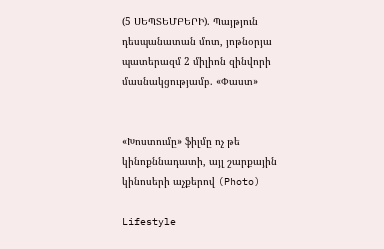(5 ՍԵՊՏԵՄԲԵՐԻ). Պայթյուն դեսպանատան մոտ, յոթնօրյա պատերազմ 2 միլիոն զինվորի մասնակցությամբ. «Փաստ»


«Խոստումը» ֆիլմը ոչ թե կինոքննադատի, այլ շարքային կինոսերի աչքերով (Photo)

Lifestyle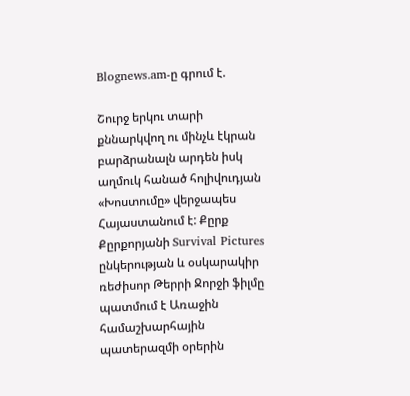Blognews.am-ը գրում է.

Շուրջ երկու տարի քննարկվող ու մինչև էկրան բարձրանալն արդեն իսկ աղմուկ հանած հոլիվուդյան «Խոստումը» վերջապես Հայաստանում է: Քըրք Քըրքորյանի Survival Pictures ընկերության և օսկարակիր ռեժիսոր Թերրի Ջորջի ֆիլմը պատմում է Առաջին համաշխարհային պատերազմի օրերին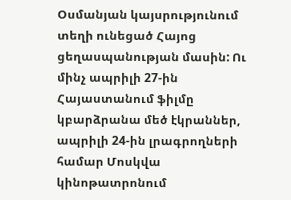Օսմանյան կայսրությունում տեղի ունեցած Հայոց ցեղասպանության մասին: Ու մինչ ապրիլի 27-ին Հայաստանում ֆիլմը կբարձրանա մեծ էկրաններ, ապրիլի 24-ին լրագրողների համար Մոսկվա կինոթատրոնում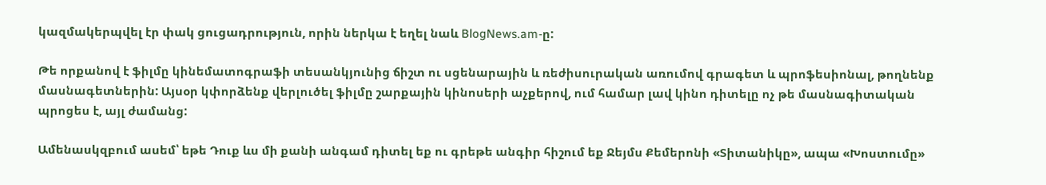կազմակերպվել էր փակ ցուցադրություն, որին ներկա է եղել նաև BlogNews.am-ը:

Թե որքանով է ֆիլմը կինեմատոգրաֆի տեսանկյունից ճիշտ ու սցենարային և ռեժիսուրական առումով գրագետ և պրոֆեսիոնալ, թողնենք մասնագետներին: Այսօր կփորձենք վերլուծել ֆիլմը շարքային կինոսերի աչքերով, ում համար լավ կինո դիտելը ոչ թե մասնագիտական պրոցես է, այլ ժամանց:

Ամենասկզբում ասեմ՝ եթե Դուք ևս մի քանի անգամ դիտել եք ու գրեթե անգիր հիշում եք Ջեյմս Քեմերոնի «Տիտանիկը», ապա «Խոստումը»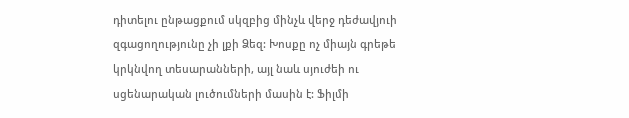դիտելու ընթացքում սկզբից մինչև վերջ դեժավյուի զգացողությունը չի լքի Ձեզ: Խոսքը ոչ միայն գրեթե կրկնվող տեսարանների, այլ նաև սյուժեի ու սցենարական լուծումների մասին է: Ֆիլմի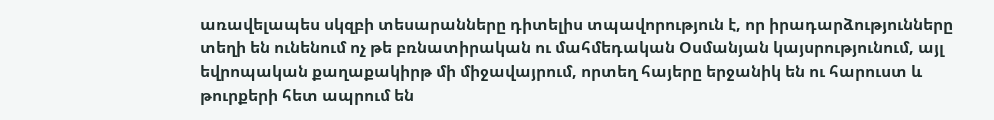առավելապես սկզբի տեսարանները դիտելիս տպավորություն է, որ իրադարձությունները տեղի են ունենում ոչ թե բռնատիրական ու մահմեդական Օսմանյան կայսրությունում, այլ եվրոպական քաղաքակիրթ մի միջավայրում, որտեղ հայերը երջանիկ են ու հարուստ և թուրքերի հետ ապրում են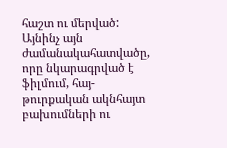հաշտ ու մերված: Այնինչ այն ժամանակահատվածը, որը նկարագրված է ֆիլմում, հայ-թուրքական ակնհայտ բախումների ու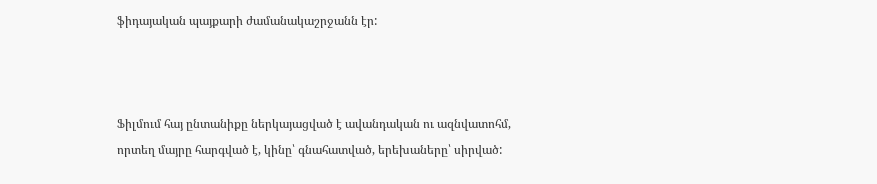ֆիդայական պայքարի ժամանակաշրջանն էր:



Ֆիլմում հայ ընտանիքը ներկայացված է ավանդական ու ազնվատոհմ, որտեղ մայրը հարգված է, կինը՝ գնահատված, երեխաները՝ սիրված: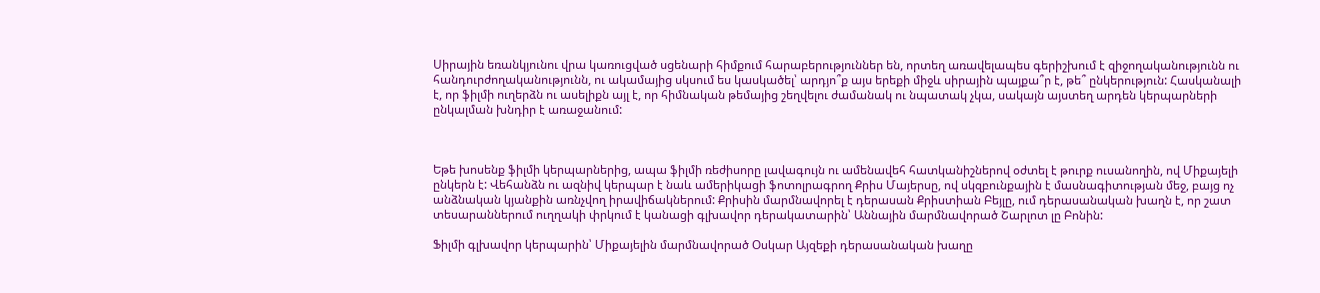Սիրային եռանկյունու վրա կառուցված սցենարի հիմքում հարաբերություններ են, որտեղ առավելապես գերիշխում է զիջողականությունն ու հանդուրժողականությունն, ու ակամայից սկսում ես կասկածել՝ արդյո՞ք այս երեքի միջև սիրային պայքա՞ր է, թե՞ ընկերություն: Հասկանալի է, որ ֆիլմի ուղերձն ու ասելիքն այլ է, որ հիմնական թեմայից շեղվելու ժամանակ ու նպատակ չկա, սակայն այստեղ արդեն կերպարների ընկալման խնդիր է առաջանում:



Եթե խոսենք ֆիլմի կերպարներից, ապա ֆիլմի ռեժիսորը լավագույն ու ամենավեհ հատկանիշներով օժտել է թուրք ուսանողին, ով Միքայելի ընկերն է: Վեհանձն ու ազնիվ կերպար է նաև ամերիկացի ֆոտոլրագրող Քրիս Մայերսը, ով սկզբունքային է մասնագիտության մեջ, բայց ոչ անձնական կյանքին առնչվող իրավիճակներում: Քրիսին մարմնավորել է դերասան Քրիստիան Բեյլը, ում դերասանական խաղն է, որ շատ տեսարաններում ուղղակի փրկում է կանացի գլխավոր դերակատարին՝ Աննային մարմնավորած Շարլոտ լը Բոնին:

Ֆիլմի գլխավոր կերպարին՝ Միքայելին մարմնավորած Օսկար Այզեքի դերասանական խաղը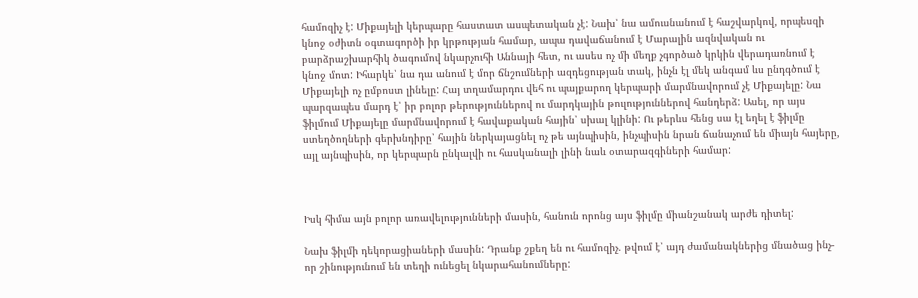համոզիչ է: Միքայելի կերպարը հաստատ ասպետական չէ: Նախ՝ նա ամուսնանում է հաշվարկով, որպեսզի կնոջ օժիտն օգտագործի իր կրթության համար, ապա դավաճանում է Մարալին ազնվական ու բարձրաշխարհիկ ծագումով նկարչուհի Աննայի հետ, ու ասես ոչ մի մեղք չգործած կրկին վերադառնում է կնոջ մոտ: Իհարկե՝ նա դա անում է մոր ճնշումների ազդեցության տակ, ինչն էլ մեկ անգամ ևս ընդգծում է Միքայելի ոչ ըմբոստ լինելը: Հայ տղամարդու վեհ ու պայքարող կերպարի մարմնավորում չէ Միքայելը: Նա պարզապես մարդ է՝ իր բոլոր թերություններով ու մարդկային թուլություններով հանդերձ: Ասել, որ այս ֆիլմում Միքայելը մարմնավորում է հավաքական հային՝ սխալ կլինի: Ու թերևս հենց սա էլ եղել է ֆիլմը ստեղծողների գերխնդիրը՝ հային ներկայացնել ոչ թե այնպիսին, ինչպիսին նրան ճանաչում են միայն հայերը, այլ այնպիսին, որ կերպարն ընկալվի ու հասկանալի լինի նաև օտարազգիների համար:



Իսկ հիմա այն բոլոր առավելությունների մասին, հանուն որոնց այս ֆիլմը միանշանակ արժե դիտել:

Նախ ֆիլմի դեկորացիաների մասին: Դրանք շքեղ են ու համոզիչ. թվում է՝ այդ ժամանակներից մնածաց ինչ-որ շինությունում են տեղի ունեցել նկարահանումները: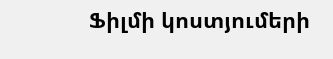Ֆիլմի կոստյումերի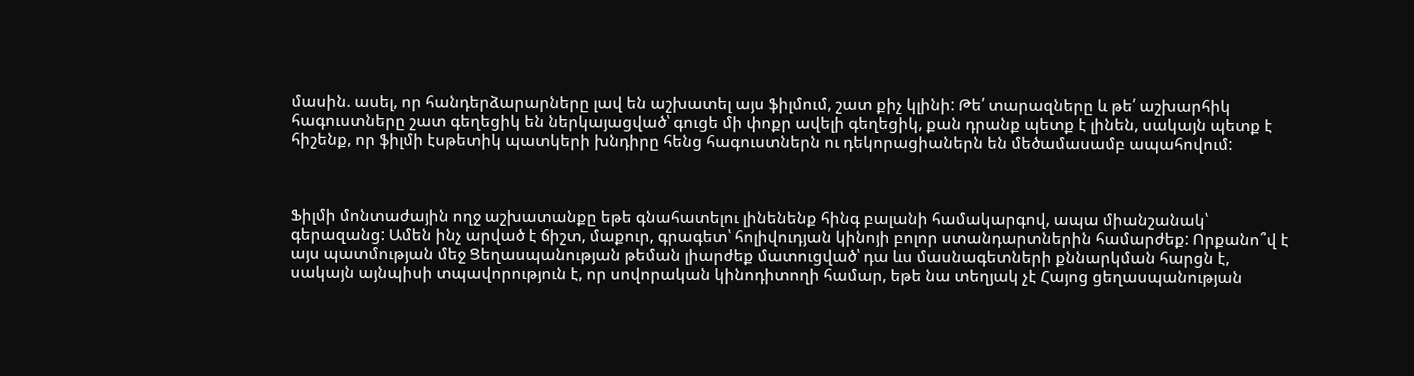մասին. ասել, որ հանդերձարարները լավ են աշխատել այս ֆիլմում, շատ քիչ կլինի: Թե՛ տարազները և թե՛ աշխարհիկ հագուստները շատ գեղեցիկ են ներկայացված՝ գուցե մի փոքր ավելի գեղեցիկ, քան դրանք պետք է լինեն, սակայն պետք է հիշենք, որ ֆիլմի էսթետիկ պատկերի խնդիրը հենց հագուստներն ու դեկորացիաներն են մեծամասամբ ապահովում:



Ֆիլմի մոնտաժային ողջ աշխատանքը եթե գնահատելու լինենենք հինգ բալանի համակարգով, ապա միանշանակ՝ գերազանց: Ամեն ինչ արված է ճիշտ, մաքուր, գրագետ՝ հոլիվուդյան կինոյի բոլոր ստանդարտներին համարժեք: Որքանո՞վ է այս պատմության մեջ Ցեղասպանության թեման լիարժեք մատուցված՝ դա ևս մասնագետների քննարկման հարցն է, սակայն այնպիսի տպավորություն է, որ սովորական կինոդիտողի համար, եթե նա տեղյակ չէ Հայոց ցեղասպանության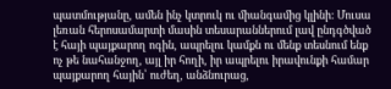պատմությանը, ամեն ինչ կտրուկ ու միանգամից կլինի: Մուսա լեռան հերոսամարտի մասին տեսարաններում լավ ընդգծված է հայի պայքարող ոգին, ապրելու կամքն ու մենք տեսնում ենք ոչ թե նահանջող, այլ իր հողի, իր ապրելու իրավունքի համար պայքարող հային՝ ուժեղ, անձնուրաց,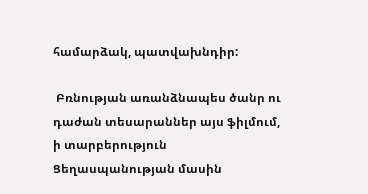համարձակ, պատվախնդիր:

 Բռնության առանձնապես ծանր ու դաժան տեսարաններ այս ֆիլմում, ի տարբերություն Ցեղասպանության մասին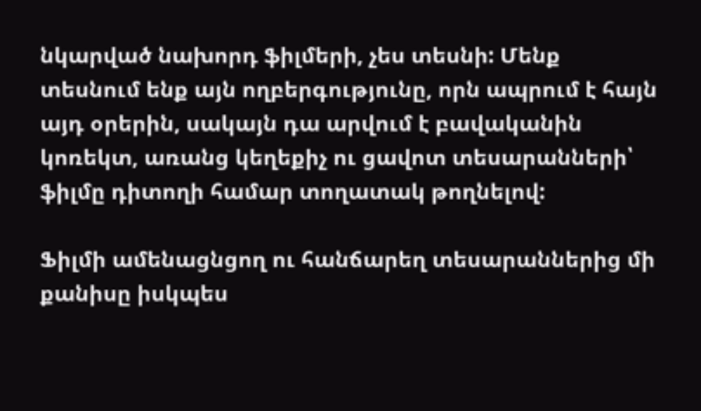նկարված նախորդ ֆիլմերի, չես տեսնի: Մենք տեսնում ենք այն ողբերգությունը, որն ապրում է հայն այդ օրերին, սակայն դա արվում է բավականին կոռեկտ, առանց կեղեքիչ ու ցավոտ տեսարանների՝ ֆիլմը դիտողի համար տողատակ թողնելով:

Ֆիլմի ամենացնցող ու հանճարեղ տեսարաններից մի քանիսը իսկպես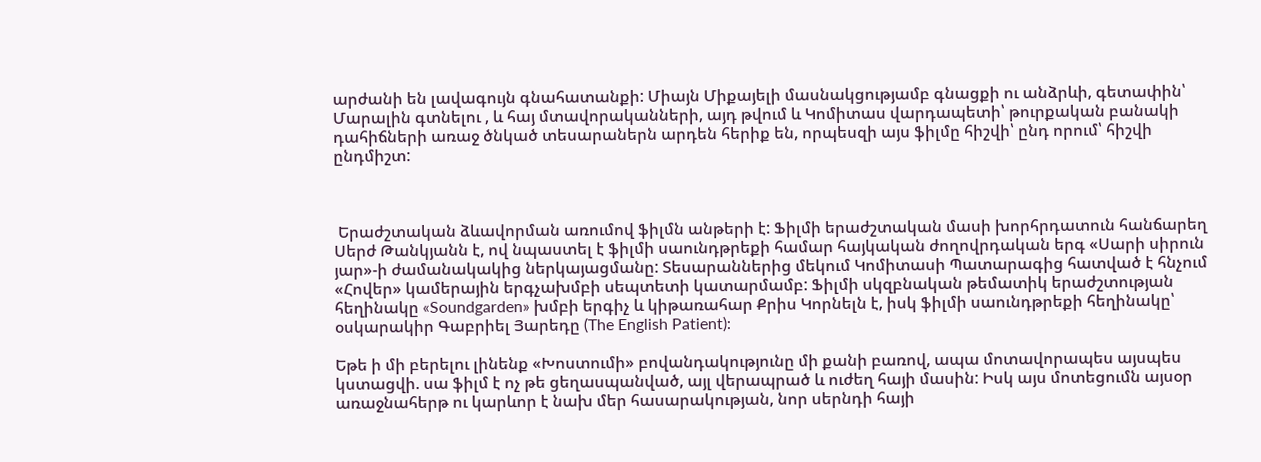արժանի են լավագույն գնահատանքի: Միայն Միքայելի մասնակցությամբ գնացքի ու անձրևի, գետափին՝ Մարալին գտնելու , և հայ մտավորականների, այդ թվում և Կոմիտաս վարդապետի՝ թուրքական բանակի դահիճների առաջ ծնկած տեսարաներն արդեն հերիք են, որպեսզի այս ֆիլմը հիշվի՝ ընդ որում՝ հիշվի ընդմիշտ:



 Երաժշտական ձևավորման առումով ֆիլմն անթերի է: Ֆիլմի երաժշտական մասի խորհրդատուն հանճարեղ Սերժ Թանկյանն է, ով նպաստել է ֆիլմի սաունդթրեքի համար հայկական ժողովրդական երգ «Սարի սիրուն յար»-ի ժամանակակից ներկայացմանը: Տեսարաններից մեկում Կոմիտասի Պատարագից հատված է հնչում «Հովեր» կամերային երգչախմբի սեպտետի կատարմամբ: Ֆիլմի սկզբնական թեմատիկ երաժշտության հեղինակը «Soundgarden» խմբի երգիչ և կիթառահար Քրիս Կորնելն է, իսկ ֆիլմի սաունդթրեքի հեղինակը՝ օսկարակիր Գաբրիել Յարեդը (The English Patient):

Եթե ի մի բերելու լինենք «Խոստումի» բովանդակությունը մի քանի բառով, ապա մոտավորապես այսպես կստացվի. սա ֆիլմ է ոչ թե ցեղասպանված, այլ վերապրած և ուժեղ հայի մասին: Իսկ այս մոտեցումն այսօր առաջնահերթ ու կարևոր է նախ մեր հասարակության, նոր սերնդի հայի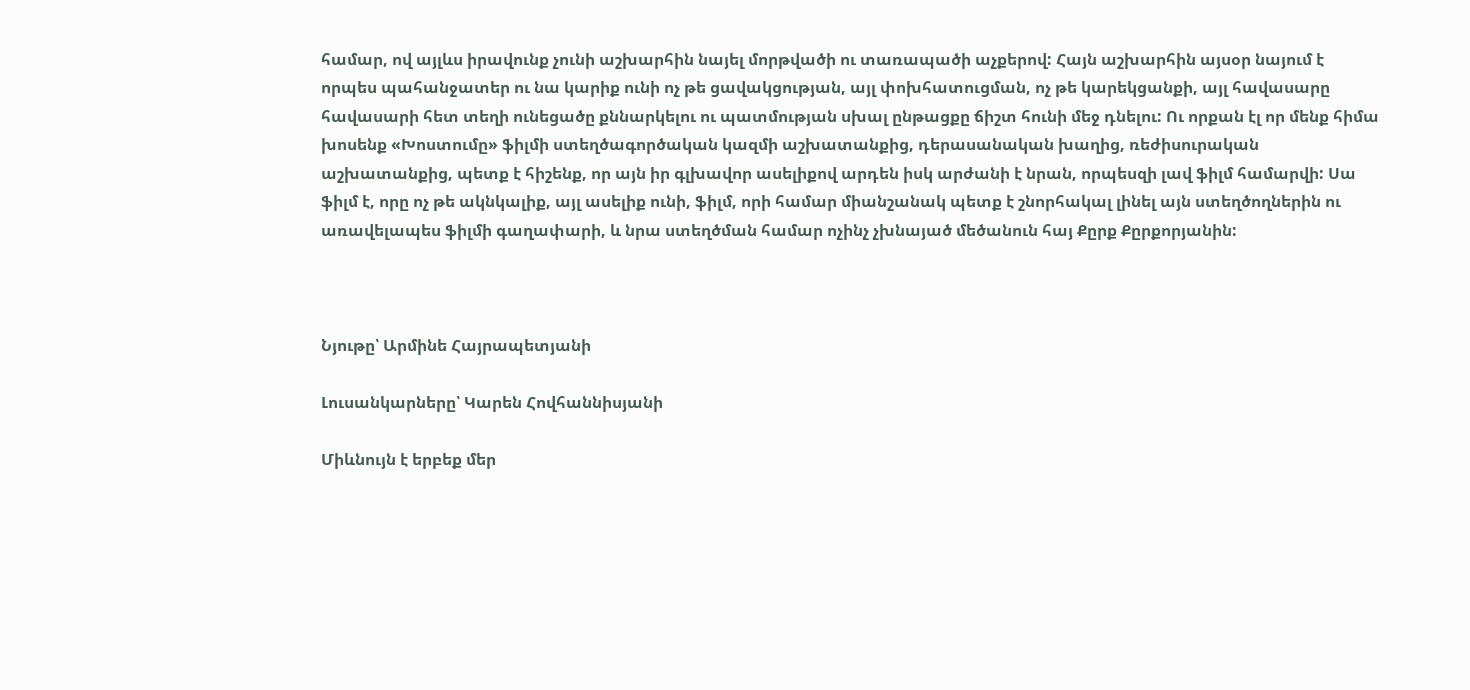համար, ով այլևս իրավունք չունի աշխարհին նայել մորթվածի ու տառապածի աչքերով: Հայն աշխարհին այսօր նայում է որպես պահանջատեր ու նա կարիք ունի ոչ թե ցավակցության, այլ փոխհատուցման, ոչ թե կարեկցանքի, այլ հավասարը հավասարի հետ տեղի ունեցածը քննարկելու ու պատմության սխալ ընթացքը ճիշտ հունի մեջ դնելու: Ու որքան էլ որ մենք հիմա խոսենք «Խոստումը» ֆիլմի ստեղծագործական կազմի աշխատանքից, դերասանական խաղից, ռեժիսուրական աշխատանքից, պետք է հիշենք, որ այն իր գլխավոր ասելիքով արդեն իսկ արժանի է նրան, որպեսզի լավ ֆիլմ համարվի: Սա ֆիլմ է, որը ոչ թե ակնկալիք, այլ ասելիք ունի, ֆիլմ, որի համար միանշանակ պետք է շնորհակալ լինել այն ստեղծողներին ու առավելապես ֆիլմի գաղափարի, և նրա ստեղծման համար ոչինչ չխնայած մեծանուն հայ Քըրք Քըրքորյանին:



Նյութը՝ Արմինե Հայրապետյանի

Լուսանկարները՝ Կարեն Հովհաննիսյանի

Միևնույն է երբեք մեր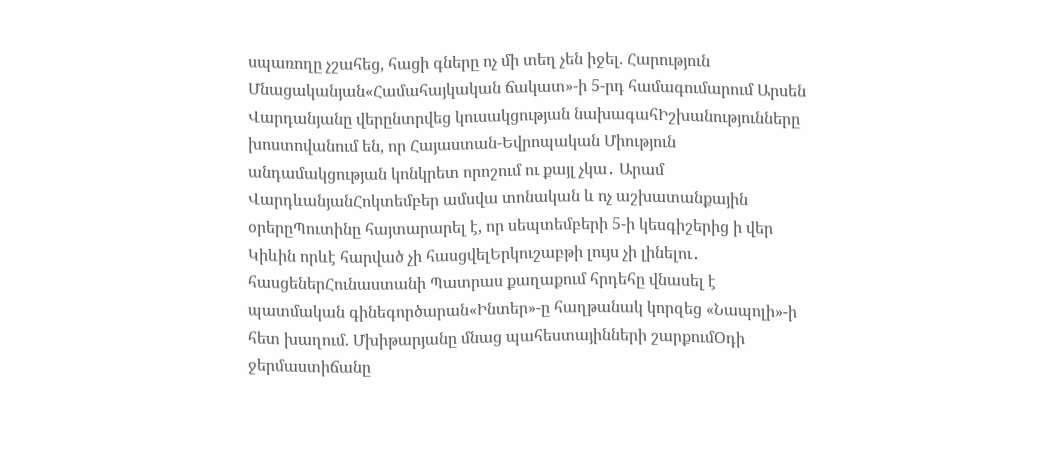սպառողը չշահեց, հացի գները ոչ մի տեղ չեն իջել. Հարություն Մնացականյան«Համահայկական ճակատ»-ի 5-րդ համագումարում Արսեն Վարդանյանը վերընտրվեց կուսակցության նախագահԻշխանությունները խոստովանում են, որ Հայաստան-Եվրոպական Միություն անդամակցության կոնկրետ որոշում ու քայլ չկա․ Արամ ՎարդևանյանՀոկտեմբեր ամսվա տոնական և ոչ աշխատանքային օրերըՊուտինը հայտարարել է, որ սեպտեմբերի 5-ի կեսգիշերից ի վեր Կիևին որևէ հարված չի հասցվելԵրկուշաբթի լույս չի լինելու․ հասցեներՀունաստանի Պատրաս քաղաքում հրդեհը վնասել է պատմական գինեգործարան«Ինտեր»-ը հաղթանակ կորզեց «Նապոլի»-ի հետ խաղում. Մխիթարյանը մնաց պահեստայինների շարքումՕդի ջերմաստիճանը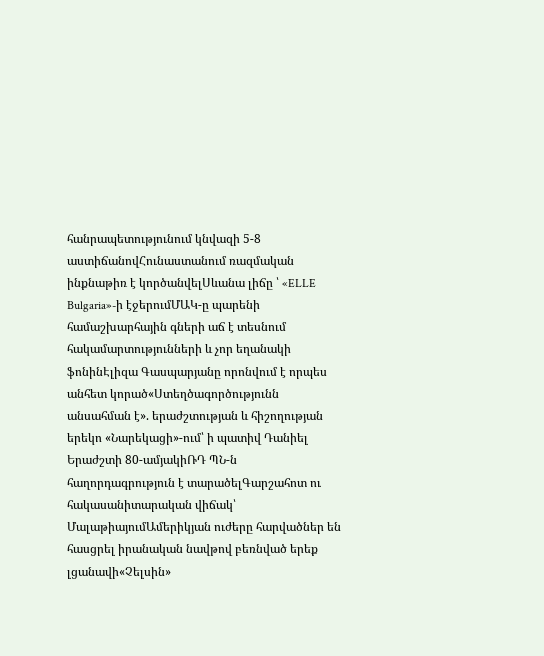հանրապետությունում կնվազի 5-8 աստիճանովՀունաստանում ռազմական ինքնաթիռ է կործանվելՍևանա լիճը ՝ «ELLE Bulgaria»-ի էջերումՄԱԿ-ը պարենի համաշխարհային գների աճ է տեսնում հակամարտությունների և չոր եղանակի ֆոնինԷլիզա Գասպարյանը որոնվում է որպես անհետ կորած«Ստեղծագործությունն անսահման է». երաժշտության և հիշողության երեկո «Նարեկացի»-ում՝ ի պատիվ Դանիել Երաժշտի 80-ամյակիՌԴ ՊՆ-ն հաղորդագրություն է տարածելԳարշահոտ ու հակասանիտարական վիճակ՝ ՄալաթիայումԱմերիկյան ուժերը հարվածներ են հասցրել իրանական նավթով բեռնված երեք լցանավի«Չելսին»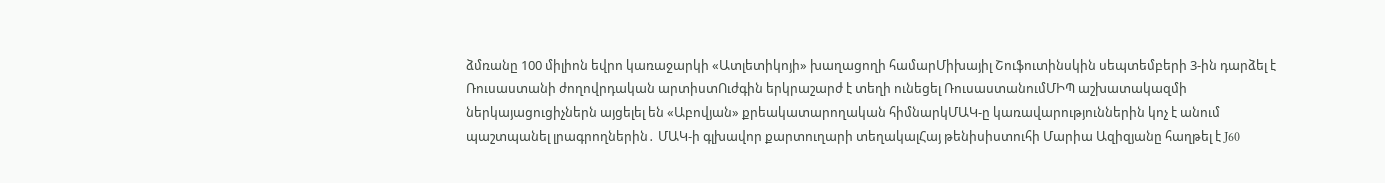ձմռանը 100 միլիոն եվրո կառաջարկի «Ատլետիկոյի» խաղացողի համարՄիխայիլ Շուֆուտինսկին սեպտեմբերի 3-ին դարձել է Ռուսաստանի ժողովրդական արտիստՈւժգին երկրաշարժ է տեղի ունեցել ՌուսաստանումՄԻՊ աշխատակազմի ներկայացուցիչներն այցելել են «Աբովյան» քրեակատարողական հիմնարկՄԱԿ-ը կառավարություններին կոչ է անում պաշտպանել լրագրողներին․ ՄԱԿ-ի գլխավոր քարտուղարի տեղակալՀայ թենիսիստուհի Մարիա Ազիզյանը հաղթել է J60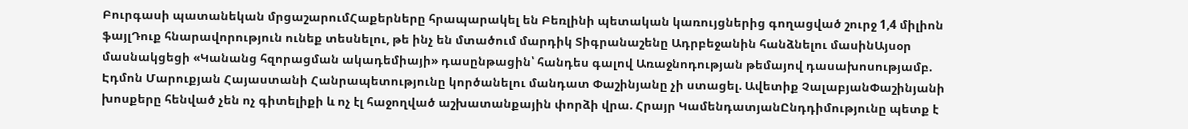Բուրգասի պատանեկան մրցաշարումՀաքերները հրապարակել են Բեռլինի պետական կառույցներից գողացված շուրջ 1,4 միլիոն ֆայլԴուք հնարավորություն ունեք տեսնելու, թե ինչ են մտածում մարդիկ Տիգրանաշենը Ադրբեջանին հանձնելու մասինԱյսօր մասնակցեցի «Կանանց հզորացման ակադեմիայի» դասընթացին՝ հանդես գալով Առաջնոդության թեմայով դասախոսությամբ. Էդմոն Մարուքյան Հայաստանի Հանրապետությունը կործանելու մանդատ Փաշինյանը չի ստացել. Ավետիք ՉալաբյանՓաշինյանի խոսքերը հենված չեն ոչ գիտելիքի և ոչ էլ հաջողված աշխատանքային փորձի վրա. Հրայր ԿամենդատյանԸնդդիմությունը պետք է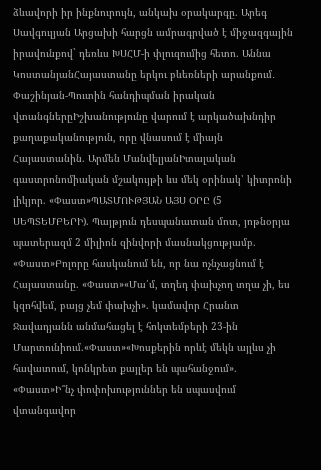ձևավորի իր ինքնուրույն, անկախ օրակարգը. Արեգ Սավգուլյան Արցախի հարցն ամրագրված է միջազգային իրավունքով` դեռևս ԽՍՀՄ-ի փլուզումից հետո. Աննա ԿոստանյանՀայաստանը երկու բևեռների արանքում․ Փաշինյան-Պուտին հանդիպման իրական վտանգներըԻշխանությունը վարում է արկածախնդիր քաղաքականություն, որը վնասում է միայն Հայաստանին. Արմեն ՄանվելյանԻտալական գաստրոնոմիական մշակույթի ևս մեկ օրինակ՝ կիտրոնի լիկյոր. «Փաստ»ՊԱՏՄՈՒԹՅԱՆ ԱՅՍ ՕՐԸ (5 ՍԵՊՏԵՄԲԵՐԻ). Պայթյուն դեսպանատան մոտ, յոթնօրյա պատերազմ 2 միլիոն զինվորի մասնակցությամբ. «Փաստ»Բոլորը հասկանում են, որ նա ոչնչացնում է Հայաստանը. «Փաստ»«Մա՛մ, տղեդ փախչող տղա չի, ես կզոհվեմ, բայց չեմ փախչի». կամավոր Հրանտ Ջավադյանն անմահացել է հոկտեմբերի 23-ին Մարտունիում.«Փաստ»«Խոսքերին որևէ մեկն այլևս չի հավատում, կոնկրետ քայլեր են պահանջում». «Փաստ»Ի՞նչ փոփոխություններ են սպասվում վտանգավոր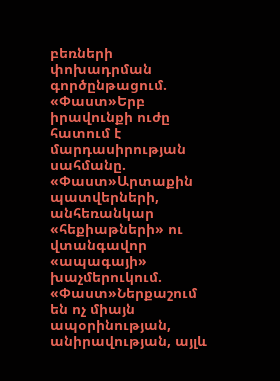բեռների փոխադրման գործընթացում. «Փաստ»Երբ իրավունքի ուժը հատում է մարդասիրության սահմանը. «Փաստ»Արտաքին պատվերների, անհեռանկար «հեքիաթների» ու վտանգավոր «ապագայի» խաչմերուկում. «Փաստ»Ներքաշում են ոչ միայն ապօրինության, անիրավության, այլև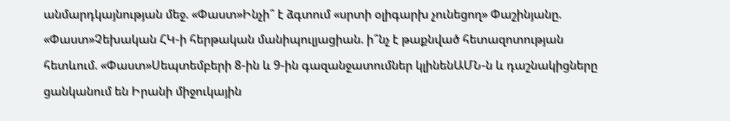անմարդկայնության մեջ. «Փաստ»Ինչի՞ է ձգտում «սրտի օլիգարխ չունեցող» Փաշինյանը. «Փաստ»Չեխական ՀԿ-ի հերթական մանիպուլյացիան. ի՞նչ է թաքնված հետազոտության հետևում. «Փաստ»Սեպտեմբերի 8-ին և 9-ին գազանջատումներ կլինենԱՄՆ-ն և դաշնակիցները ցանկանում են Իրանի միջուկային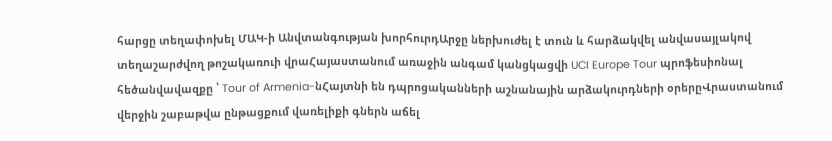հարցը տեղափոխել ՄԱԿ-ի Անվտանգության խորհուրդԱրջը ներխուժել է տուն և հարձակվել անվասայլակով տեղաշարժվող թոշակառուի վրաՀայաստանում առաջին անգամ կանցկացվի UCI Europe Tour պրոֆեսիոնալ հեծանվավազքը ՝ Tour of Armenia-նՀայտնի են դպրոցականների աշնանային արձակուրդների օրերըՎրաստանում վերջին շաբաթվա ընթացքում վառելիքի գներն աճել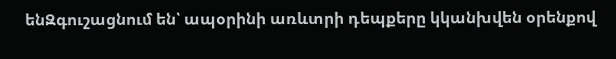ենԶգուշացնում են՝ ապօրինի առևտրի դեպքերը կկանխվեն օրենքով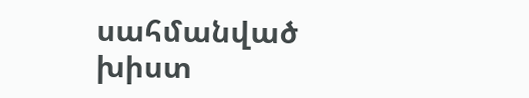սահմանված խիստ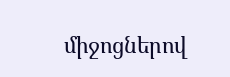միջոցներով